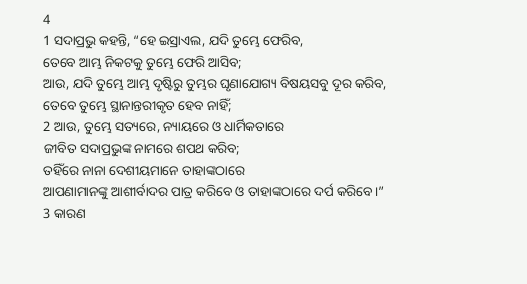4
1 ସଦାପ୍ରଭୁ କହନ୍ତି, “ହେ ଇସ୍ରାଏଲ, ଯଦି ତୁମ୍ଭେ ଫେରିବ,
ତେବେ ଆମ୍ଭ ନିକଟକୁ ତୁମ୍ଭେ ଫେରି ଆସିବ;
ଆଉ, ଯଦି ତୁମ୍ଭେ ଆମ୍ଭ ଦୃଷ୍ଟିରୁ ତୁମ୍ଭର ଘୃଣାଯୋଗ୍ୟ ବିଷୟସବୁ ଦୂର କରିବ,
ତେବେ ତୁମ୍ଭେ ସ୍ଥାନାନ୍ତରୀକୃତ ହେବ ନାହିଁ;
2 ଆଉ, ତୁମ୍ଭେ ସତ୍ୟରେ, ନ୍ୟାୟରେ ଓ ଧାର୍ମିକତାରେ
ଜୀବିତ ସଦାପ୍ରଭୁଙ୍କ ନାମରେ ଶପଥ କରିବ;
ତହିଁରେ ନାନା ଦେଶୀୟମାନେ ତାହାଙ୍କଠାରେ
ଆପଣାମାନଙ୍କୁ ଆଶୀର୍ବାଦର ପାତ୍ର କରିବେ ଓ ତାହାଙ୍କଠାରେ ଦର୍ପ କରିବେ।”
3 କାରଣ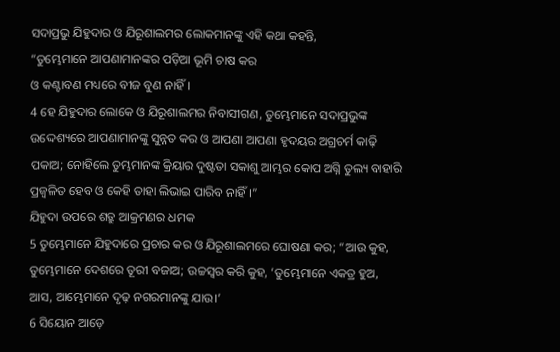ସଦାପ୍ରଭୁ ଯିହୁଦାର ଓ ଯିରୂଶାଲମର ଲୋକମାନଙ୍କୁ ଏହି କଥା କହନ୍ତି,
“ତୁମ୍ଭେମାନେ ଆପଣାମାନଙ୍କର ପଡ଼ିଆ ଭୂମି ଚାଷ କର
ଓ କଣ୍ଟାବଣ ମଧ୍ୟରେ ବୀଜ ବୁଣ ନାହିଁ।
4 ହେ ଯିହୁଦାର ଲୋକେ ଓ ଯିରୂଶାଲମର ନିବାସୀଗଣ, ତୁମ୍ଭେମାନେ ସଦାପ୍ରଭୁଙ୍କ ଉଦ୍ଦେଶ୍ୟରେ ଆପଣାମାନଙ୍କୁ ସୁନ୍ନତ କର ଓ ଆପଣା ଆପଣା ହୃଦୟର ଅଗ୍ରଚର୍ମ କାଢ଼ି ପକାଅ; ନୋହିଲେ ତୁମ୍ଭମାନଙ୍କ କ୍ରିୟାର ଦୁଷ୍ଟତା ସକାଶୁ ଆମ୍ଭର କୋପ ଅଗ୍ନି ତୁଲ୍ୟ ବାହାରି ପ୍ରଜ୍ୱଳିତ ହେବ ଓ କେହି ତାହା ଲିଭାଇ ପାରିବ ନାହିଁ।”
ଯିହୁଦା ଉପରେ ଶତ୍ରୁ ଆକ୍ରମଣର ଧମକ
5 ତୁମ୍ଭେମାନେ ଯିହୁଦାରେ ପ୍ରଚାର କର ଓ ଯିରୂଶାଲମରେ ଘୋଷଣା କର; “ଆଉ କୁହ, ତୁମ୍ଭେମାନେ ଦେଶରେ ତୂରୀ ବଜାଅ; ଉଚ୍ଚସ୍ୱର କରି କୁହ, ‘ତୁମ୍ଭେମାନେ ଏକତ୍ର ହୁଅ, ଆସ, ଆମ୍ଭେମାନେ ଦୃଢ଼ ନଗରମାନଙ୍କୁ ଯାଉ।’
6 ସିୟୋନ ଆଡ଼େ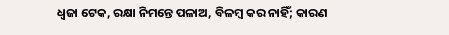ଧ୍ୱଜା ଟେକ, ରକ୍ଷା ନିମନ୍ତେ ପଳାଅ, ବିଳମ୍ବ କର ନାହିଁ; କାରଣ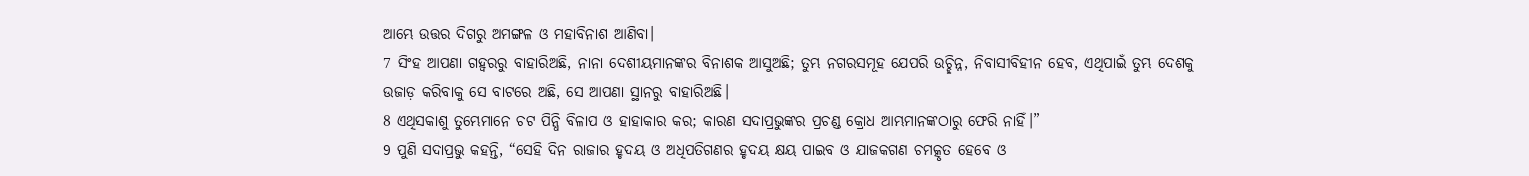ଆମ୍ଭେ ଉତ୍ତର ଦିଗରୁ ଅମଙ୍ଗଳ ଓ ମହାବିନାଶ ଆଣିବା।
7 ସିଂହ ଆପଣା ଗହ୍ୱରରୁ ବାହାରିଅଛି, ନାନା ଦେଶୀୟମାନଙ୍କର ବିନାଶକ ଆସୁଅଛି; ତୁମ୍ଭ ନଗରସମୂହ ଯେପରି ଉଚ୍ଛିନ୍ନ, ନିବାସୀବିହୀନ ହେବ, ଏଥିପାଇଁ ତୁମ୍ଭ ଦେଶକୁ ଉଜାଡ଼ କରିବାକୁ ସେ ବାଟରେ ଅଛି, ସେ ଆପଣା ସ୍ଥାନରୁ ବାହାରିଅଛି।
8 ଏଥିସକାଶୁ ତୁମ୍ଭେମାନେ ଚଟ ପିନ୍ଧି ବିଳାପ ଓ ହାହାକାର କର; କାରଣ ସଦାପ୍ରଭୁଙ୍କର ପ୍ରଚଣ୍ଡ କ୍ରୋଧ ଆମ୍ଭମାନଙ୍କଠାରୁ ଫେରି ନାହିଁ।”
9 ପୁଣି ସଦାପ୍ରଭୁ କହନ୍ତି, “ସେହି ଦିନ ରାଜାର ହୃଦୟ ଓ ଅଧିପତିଗଣର ହୃଦୟ କ୍ଷୟ ପାଇବ ଓ ଯାଜକଗଣ ଚମତ୍କୃତ ହେବେ ଓ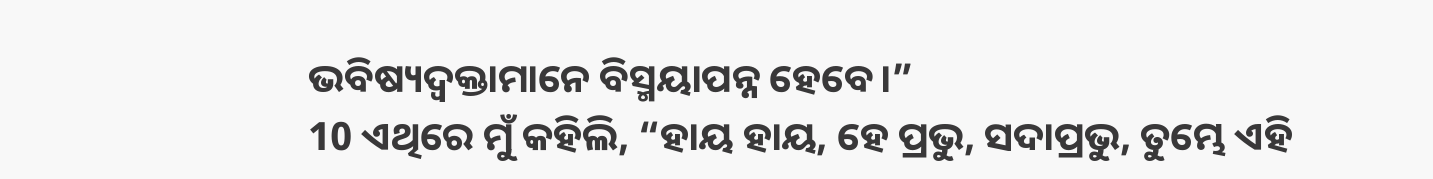ଭବିଷ୍ୟଦ୍ବକ୍ତାମାନେ ବିସ୍ମୟାପନ୍ନ ହେବେ।”
10 ଏଥିରେ ମୁଁ କହିଲି, “ହାୟ ହାୟ, ହେ ପ୍ରଭୁ, ସଦାପ୍ରଭୁ, ତୁମ୍ଭେ ଏହି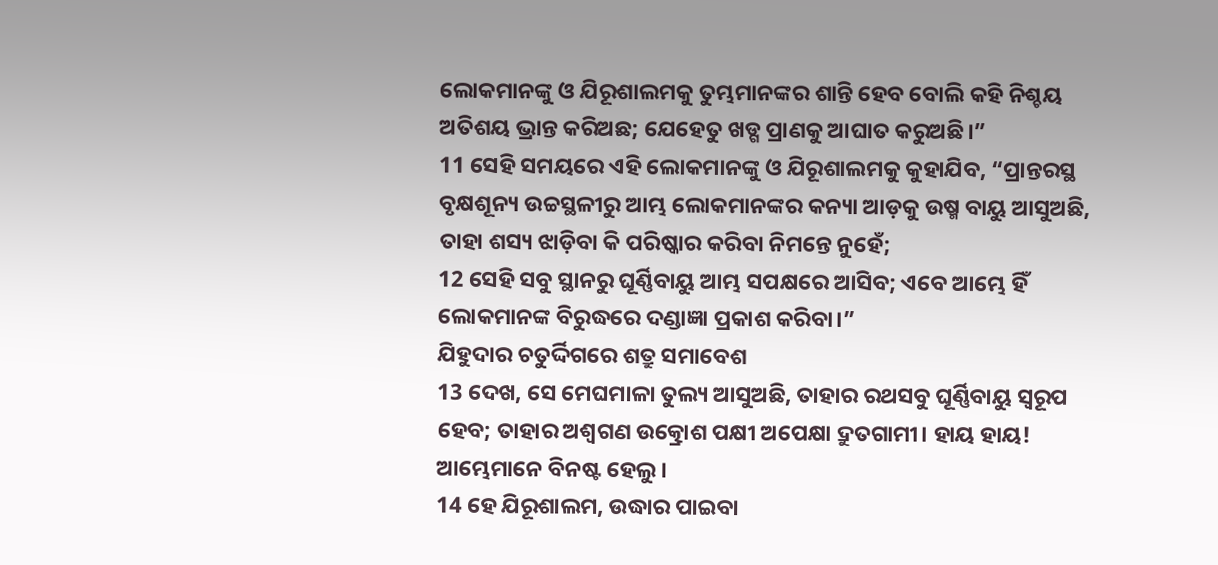ଲୋକମାନଙ୍କୁ ଓ ଯିରୂଶାଲମକୁ ତୁମ୍ଭମାନଙ୍କର ଶାନ୍ତି ହେବ ବୋଲି କହି ନିଶ୍ଚୟ ଅତିଶୟ ଭ୍ରାନ୍ତ କରିଅଛ; ଯେହେତୁ ଖଡ୍ଗ ପ୍ରାଣକୁ ଆଘାତ କରୁଅଛି।”
11 ସେହି ସମୟରେ ଏହି ଲୋକମାନଙ୍କୁ ଓ ଯିରୂଶାଲମକୁ କୁହାଯିବ, “ପ୍ରାନ୍ତରସ୍ଥ ବୃକ୍ଷଶୂନ୍ୟ ଉଚ୍ଚସ୍ଥଳୀରୁ ଆମ୍ଭ ଲୋକମାନଙ୍କର କନ୍ୟା ଆଡ଼କୁ ଉଷ୍ମ ବାୟୁ ଆସୁଅଛି, ତାହା ଶସ୍ୟ ଝାଡ଼ିବା କି ପରିଷ୍କାର କରିବା ନିମନ୍ତେ ନୁହେଁ;
12 ସେହି ସବୁ ସ୍ଥାନରୁ ଘୂର୍ଣ୍ଣିବାୟୁ ଆମ୍ଭ ସପକ୍ଷରେ ଆସିବ; ଏବେ ଆମ୍ଭେ ହିଁ ଲୋକମାନଙ୍କ ବିରୁଦ୍ଧରେ ଦଣ୍ଡାଜ୍ଞା ପ୍ରକାଶ କରିବା।”
ଯିହୁଦାର ଚତୁର୍ଦ୍ଦିଗରେ ଶତ୍ରୁ ସମାବେଶ
13 ଦେଖ, ସେ ମେଘମାଳା ତୁଲ୍ୟ ଆସୁଅଛି, ତାହାର ରଥସବୁ ଘୂର୍ଣ୍ଣିବାୟୁ ସ୍ୱରୂପ ହେବ; ତାହାର ଅଶ୍ୱଗଣ ଉତ୍କ୍ରୋଶ ପକ୍ଷୀ ଅପେକ୍ଷା ଦ୍ରୁତଗାମୀ। ହାୟ ହାୟ! ଆମ୍ଭେମାନେ ବିନଷ୍ଟ ହେଲୁ।
14 ହେ ଯିରୂଶାଲମ, ଉଦ୍ଧାର ପାଇବା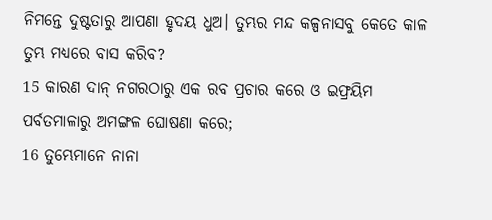ନିମନ୍ତେ ଦୁଷ୍ଟତାରୁ ଆପଣା ହୃଦୟ ଧୁଅ। ତୁମ୍ଭର ମନ୍ଦ କଳ୍ପନାସବୁ କେତେ କାଳ ତୁମ୍ଭ ମଧ୍ୟରେ ବାସ କରିବ?
15 କାରଣ ଦାନ୍ ନଗରଠାରୁ ଏକ ରବ ପ୍ରଚାର କରେ ଓ ଇଫ୍ରୟିମ ପର୍ବତମାଳାରୁ ଅମଙ୍ଗଳ ଘୋଷଣା କରେ;
16 ତୁମ୍ଭେମାନେ ନାନା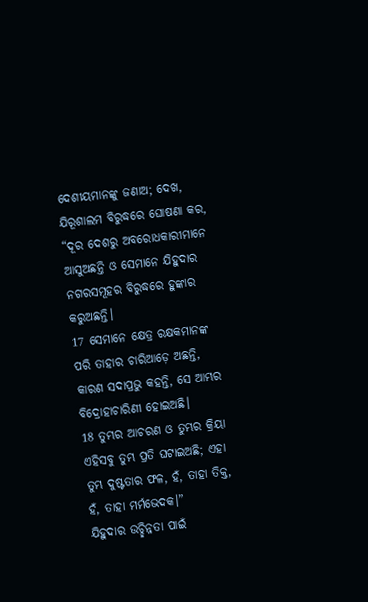ଦେଶୀୟମାନଙ୍କୁ ଜଣାଅ; ଦେଖ, ଯିରୂଶାଲମ ବିରୁଦ୍ଧରେ ଘୋଷଣା କର, “ଦୂର ଦେଶରୁ ଅବରୋଧକାରୀମାନେ ଆସୁଅଛନ୍ତି ଓ ସେମାନେ ଯିହୁଦାର ନଗରସମୂହର ବିରୁଦ୍ଧରେ ହୁଙ୍କାର କରୁଅଛନ୍ତି।
17 ସେମାନେ କ୍ଷେତ୍ର ରକ୍ଷକମାନଙ୍କ ପରି ତାହାର ଚାରିଆଡ଼େ ଅଛନ୍ତି, କାରଣ ସଦାପ୍ରଭୁ କହନ୍ତି, ସେ ଆମ୍ଭର ବିଦ୍ରୋହାଚାରିଣୀ ହୋଇଅଛି।
18 ତୁମ୍ଭର ଆଚରଣ ଓ ତୁମ୍ଭର କ୍ରିୟା ଏହିସବୁ ତୁମ୍ଭ ପ୍ରତି ଘଟାଇଅଛି; ଏହା ତୁମ୍ଭ ଦୁଷ୍ଟତାର ଫଳ, ହଁ, ତାହା ତିକ୍ତ, ହଁ, ତାହା ମର୍ମଭେଦକ।”
ଯିହୁଦାର ଉଚ୍ଛିନ୍ନତା ପାଇଁ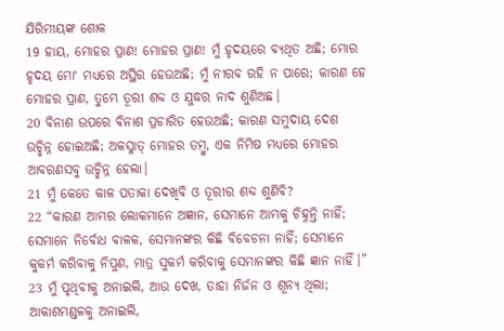ଯିରିମୀୟଙ୍କ ଶୋକ
19 ହାୟ, ମୋହର ପ୍ରାଣ! ମୋହର ପ୍ରାଣ! ମୁଁ ହୃଦୟରେ ବ୍ୟଥିତ ଅଛି; ମୋର ହୃଦୟ ମୋʼ ମଧ୍ୟରେ ଅସ୍ଥିର ହେଉଅଛି; ମୁଁ ନୀରବ ରହି ନ ପାରେ; କାରଣ ହେ ମୋହର ପ୍ରାଣ, ତୁମ୍ଭେ ତୂରୀ ଶବ୍ଦ ଓ ଯୁଦ୍ଧର ନାଦ ଶୁଣିଅଛ।
20 ବିନାଶ ଉପରେ ବିନାଶ ପ୍ରଚାରିତ ହେଉଅଛି; କାରଣ ସମୁଦାୟ ଦେଶ ଉଚ୍ଛିନ୍ନ ହୋଇଅଛି; ଅକସ୍ମାତ୍ ମୋହର ତମ୍ବୁ, ଏକ ନିମିଷ ମଧ୍ୟରେ ମୋହର ଆବରଣସବୁ ଉଚ୍ଛିନ୍ନ ହେଲା।
21 ମୁଁ କେତେ କାଳ ପତାକା ଦେଖିବି ଓ ତୂରୀର ଶବ୍ଦ ଶୁଣିବି?
22 “କାରଣ ଆମ୍ଭର ଲୋକମାନେ ଅଜ୍ଞାନ, ସେମାନେ ଆମ୍ଭକୁ ଚିହ୍ନନ୍ତି ନାହିଁ; ସେମାନେ ନିର୍ବୋଧ ବାଳକ, ସେମାନଙ୍କର କିଛି ବିବେଚନା ନାହିଁ; ସେମାନେ କୁକର୍ମ କରିବାକୁ ନିପୁଣ, ମାତ୍ର ସୁକର୍ମ କରିବାକୁ ସେମାନଙ୍କର କିଛି ଜ୍ଞାନ ନାହିଁ।”
23 ମୁଁ ପୃଥିବୀକୁ ଅନାଇଲି, ଆଉ ଦେଖ, ତାହା ନିର୍ଜନ ଓ ଶୂନ୍ୟ ଥିଲା; ଆକାଶମଣ୍ଡଳକୁ ଅନାଇଲି,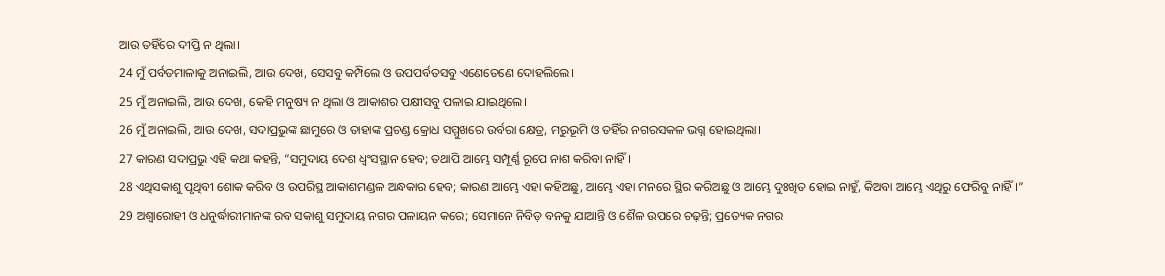ଆଉ ତହିଁରେ ଦୀପ୍ତି ନ ଥିଲା।
24 ମୁଁ ପର୍ବତମାଳାକୁ ଅନାଇଲି, ଆଉ ଦେଖ, ସେସବୁ କମ୍ପିଲେ ଓ ଉପପର୍ବତସବୁ ଏଣେତେଣେ ଦୋହଲିଲେ।
25 ମୁଁ ଅନାଇଲି, ଆଉ ଦେଖ, କେହି ମନୁଷ୍ୟ ନ ଥିଲା ଓ ଆକାଶର ପକ୍ଷୀସବୁ ପଳାଇ ଯାଇଥିଲେ।
26 ମୁଁ ଅନାଇଲି, ଆଉ ଦେଖ, ସଦାପ୍ରଭୁଙ୍କ ଛାମୁରେ ଓ ତାହାଙ୍କ ପ୍ରଚଣ୍ଡ କ୍ରୋଧ ସମ୍ମୁଖରେ ଉର୍ବରା କ୍ଷେତ୍ର, ମରୁଭୂମି ଓ ତହିଁର ନଗରସକଳ ଭଗ୍ନ ହୋଇଥିଲା।
27 କାରଣ ସଦାପ୍ରଭୁ ଏହି କଥା କହନ୍ତି, “ସମୁଦାୟ ଦେଶ ଧ୍ୱଂସସ୍ଥାନ ହେବ; ତଥାପି ଆମ୍ଭେ ସମ୍ପୂର୍ଣ୍ଣ ରୂପେ ନାଶ କରିବା ନାହିଁ।
28 ଏଥିସକାଶୁ ପୃଥିବୀ ଶୋକ କରିବ ଓ ଉପରିସ୍ଥ ଆକାଶମଣ୍ଡଳ ଅନ୍ଧକାର ହେବ; କାରଣ ଆମ୍ଭେ ଏହା କହିଅଛୁ, ଆମ୍ଭେ ଏହା ମନରେ ସ୍ଥିର କରିଅଛୁ ଓ ଆମ୍ଭେ ଦୁଃଖିତ ହୋଇ ନାହୁଁ, କିଅବା ଆମ୍ଭେ ଏଥିରୁ ଫେରିବୁ ନାହିଁ।”
29 ଅଶ୍ୱାରୋହୀ ଓ ଧନୁର୍ଦ୍ଧାରୀମାନଙ୍କ ରବ ସକାଶୁ ସମୁଦାୟ ନଗର ପଳାୟନ କରେ; ସେମାନେ ନିବିଡ଼ ବନକୁ ଯାଆନ୍ତି ଓ ଶୈଳ ଉପରେ ଚଢ଼ନ୍ତି; ପ୍ରତ୍ୟେକ ନଗର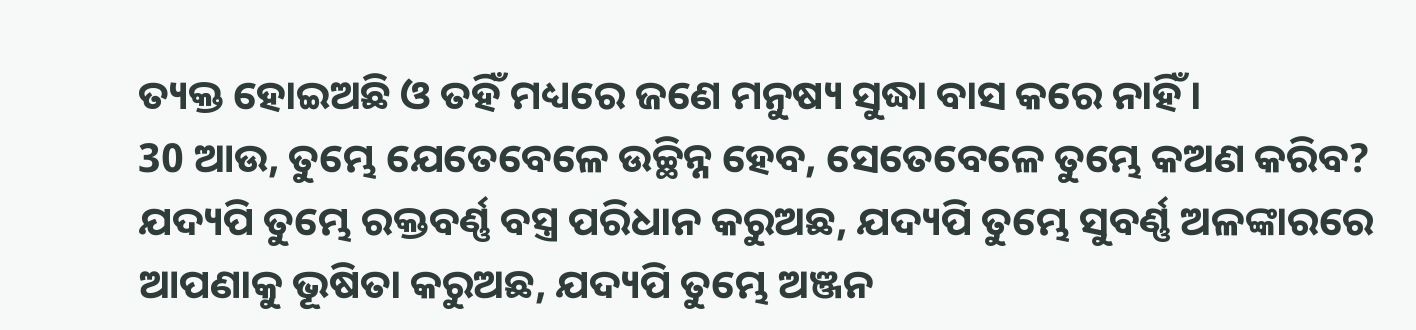ତ୍ୟକ୍ତ ହୋଇଅଛି ଓ ତହିଁ ମଧ୍ୟରେ ଜଣେ ମନୁଷ୍ୟ ସୁଦ୍ଧା ବାସ କରେ ନାହିଁ।
30 ଆଉ, ତୁମ୍ଭେ ଯେତେବେଳେ ଉଚ୍ଛିନ୍ନ ହେବ, ସେତେବେଳେ ତୁମ୍ଭେ କଅଣ କରିବ? ଯଦ୍ୟପି ତୁମ୍ଭେ ରକ୍ତବର୍ଣ୍ଣ ବସ୍ତ୍ର ପରିଧାନ କରୁଅଛ, ଯଦ୍ୟପି ତୁମ୍ଭେ ସୁବର୍ଣ୍ଣ ଅଳଙ୍କାରରେ ଆପଣାକୁ ଭୂଷିତା କରୁଅଛ, ଯଦ୍ୟପି ତୁମ୍ଭେ ଅଞ୍ଜନ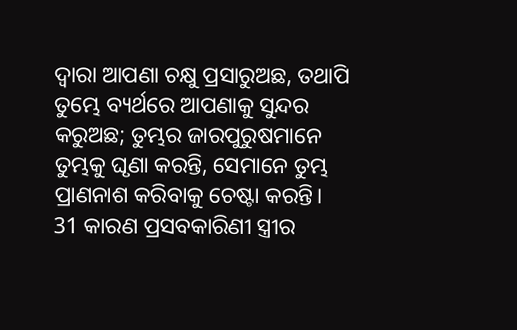ଦ୍ୱାରା ଆପଣା ଚକ୍ଷୁ ପ୍ରସାରୁଅଛ, ତଥାପି ତୁମ୍ଭେ ବ୍ୟର୍ଥରେ ଆପଣାକୁ ସୁନ୍ଦର କରୁଅଛ; ତୁମ୍ଭର ଜାରପୁରୁଷମାନେ ତୁମ୍ଭକୁ ଘୃଣା କରନ୍ତି, ସେମାନେ ତୁମ୍ଭ ପ୍ରାଣନାଶ କରିବାକୁ ଚେଷ୍ଟା କରନ୍ତି।
31 କାରଣ ପ୍ରସବକାରିଣୀ ସ୍ତ୍ରୀର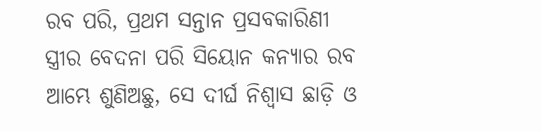ରବ ପରି, ପ୍ରଥମ ସନ୍ତାନ ପ୍ରସବକାରିଣୀ ସ୍ତ୍ରୀର ବେଦନା ପରି ସିୟୋନ କନ୍ୟାର ରବ ଆମ୍ଭେ ଶୁଣିଅଛୁ, ସେ ଦୀର୍ଘ ନିଶ୍ୱାସ ଛାଡ଼ି ଓ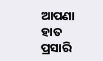ଆପଣା ହାତ ପ୍ରସାରି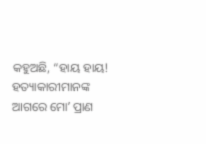କହୁଅଛି, “ହାୟ ହାୟ! ହତ୍ୟାକାରୀମାନଙ୍କ ଆଗରେ ମୋʼ ପ୍ରାଣ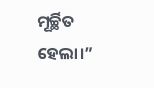ମୂର୍ଚ୍ଛିତ ହେଲା।”